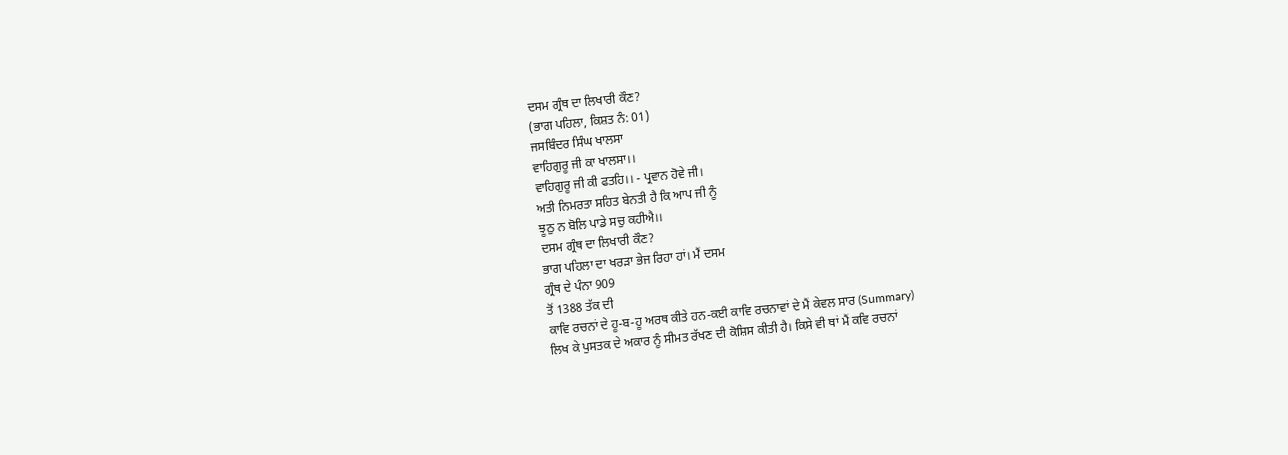ਦਸਮ ਗ੍ਰੰਥ ਦਾ ਲਿਖਾਰੀ ਕੌਣ?
(ਭਾਗ ਪਹਿਲਾ, ਕਿਸ਼ਤ ਨੰ: 01)
ਜਸਬਿੰਦਰ ਸਿੰਘ ਖਾਲਸਾ
ਵਾਹਿਗੁਰੂ ਜੀ ਕਾ ਖਾਲਸਾ।।
ਵਾਹਿਗੁਰੂ ਜੀ ਕੀ ਫਤਹਿ।। - ਪ੍ਰਵਾਨ ਹੋਵੇ ਜੀ।
ਅਤੀ ਨਿਮਰਤਾ ਸਹਿਤ ਬੇਨਤੀ ਹੈ ਕਿ ਆਪ ਜੀ ਨੂੰ
ਝੂਠੁ ਨ ਬੋਲਿ ਪਾਡੇ ਸਚੁ ਕਹੀਐ।।
ਦਸਮ ਗ੍ਰੰਥ ਦਾ ਲਿਖਾਰੀ ਕੌਣ?
ਭਾਗ ਪਹਿਲਾ ਦਾ ਖਰੜਾ ਭੇਜ ਰਿਹਾ ਹਾਂ। ਮੈਂ ਦਸਮ
ਗ੍ਰੰਥ ਦੇ ਪੰਨਾ 909
ਤੋਂ 1388 ਤੱਕ ਦੀ
ਕਾਵਿ ਰਚਨਾਂ ਦੇ ਹੂ-ਬ-ਹੂ ਅਰਥ ਕੀਤੇ ਹਨ-ਕਈ ਕਾਵਿ ਰਚਨਾਵਾਂ ਦੇ ਮੈਂ ਕੇਵਲ ਸਾਰ (Summary)
ਲਿਖ ਕੇ ਪੁਸਤਕ ਦੇ ਅਕਾਰ ਨੂੰ ਸੀਮਤ ਰੱਖਣ ਦੀ ਕੋਸ਼ਿਸ ਕੀਤੀ ਹੈ। ਕਿਸੇ ਵੀ ਥਾਂ ਮੈਂ ਕਵਿ ਰਚਨਾਂ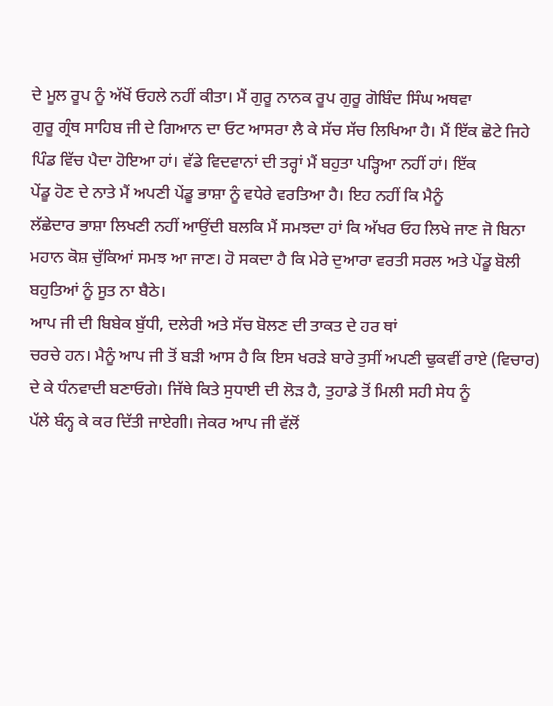ਦੇ ਮੂਲ ਰੂਪ ਨੂੰ ਅੱਖੋਂ ਓਹਲੇ ਨਹੀਂ ਕੀਤਾ। ਮੈਂ ਗੁਰੂ ਨਾਨਕ ਰੂਪ ਗੁਰੂ ਗੋਬਿੰਦ ਸਿੰਘ ਅਥਵਾ
ਗੁਰੂ ਗ੍ਰੰਥ ਸਾਹਿਬ ਜੀ ਦੇ ਗਿਆਨ ਦਾ ਓਟ ਆਸਰਾ ਲੈ ਕੇ ਸੱਚ ਸੱਚ ਲਿਖਿਆ ਹੈ। ਮੈਂ ਇੱਕ ਛੋਟੇ ਜਿਹੇ
ਪਿੰਡ ਵਿੱਚ ਪੈਦਾ ਹੋਇਆ ਹਾਂ। ਵੱਡੇ ਵਿਦਵਾਨਾਂ ਦੀ ਤਰ੍ਹਾਂ ਮੈਂ ਬਹੁਤਾ ਪੜ੍ਹਿਆ ਨਹੀਂ ਹਾਂ। ਇੱਕ
ਪੇਂਡੂ ਹੋਣ ਦੇ ਨਾਤੇ ਮੈਂ ਅਪਣੀ ਪੇਂਡੂ ਭਾਸ਼ਾ ਨੂੰ ਵਧੇਰੇ ਵਰਤਿਆ ਹੈ। ਇਹ ਨਹੀਂ ਕਿ ਮੈਨੂੰ
ਲੱਛੇਦਾਰ ਭਾਸ਼ਾ ਲਿਖਣੀ ਨਹੀਂ ਆਉਂਦੀ ਬਲਕਿ ਮੈਂ ਸਮਝਦਾ ਹਾਂ ਕਿ ਅੱਖਰ ਓਹ ਲਿਖੇ ਜਾਣ ਜੋ ਬਿਨਾ
ਮਹਾਨ ਕੋਸ਼ ਚੁੱਕਿਆਂ ਸਮਝ ਆ ਜਾਣ। ਹੋ ਸਕਦਾ ਹੈ ਕਿ ਮੇਰੇ ਦੁਆਰਾ ਵਰਤੀ ਸਰਲ ਅਤੇ ਪੇਂਡੂ ਬੋਲੀ
ਬਹੁਤਿਆਂ ਨੂੰ ਸੂਤ ਨਾ ਬੈਠੇ।
ਆਪ ਜੀ ਦੀ ਬਿਬੇਕ ਬੁੱਧੀ, ਦਲੇਰੀ ਅਤੇ ਸੱਚ ਬੋਲਣ ਦੀ ਤਾਕਤ ਦੇ ਹਰ ਥਾਂ
ਚਰਚੇ ਹਨ। ਮੈਨੂੰ ਆਪ ਜੀ ਤੋਂ ਬੜੀ ਆਸ ਹੈ ਕਿ ਇਸ ਖਰੜੇ ਬਾਰੇ ਤੁਸੀਂ ਅਪਣੀ ਢੁਕਵੀਂ ਰਾਏ (ਵਿਚਾਰ)
ਦੇ ਕੇ ਧੰਨਵਾਦੀ ਬਣਾਓਗੇ। ਜਿੱਥੇ ਕਿਤੇ ਸੁਧਾਈ ਦੀ ਲੋੜ ਹੈ, ਤੁਹਾਡੇ ਤੋਂ ਮਿਲੀ ਸਹੀ ਸੇਧ ਨੂੰ
ਪੱਲੇ ਬੰਨ੍ਹ ਕੇ ਕਰ ਦਿੱਤੀ ਜਾਏਗੀ। ਜੇਕਰ ਆਪ ਜੀ ਵੱਲੋਂ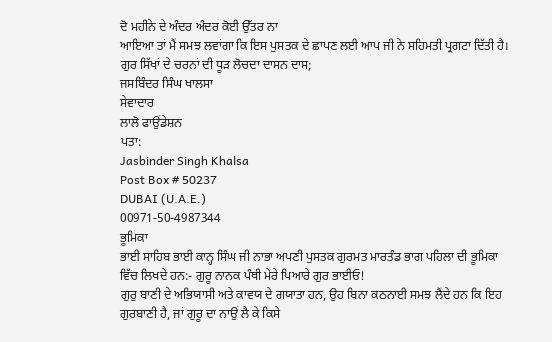ਦੋ ਮਹੀਨੇ ਦੇ ਅੰਦਰ ਅੰਦਰ ਕੋਈ ਉੱਤਰ ਨਾ
ਆਇਆ ਤਾਂ ਮੈਂ ਸਮਝ ਲਵਾਂਗਾ ਕਿ ਇਸ ਪੁਸਤਕ ਦੇ ਛਾਪਣ ਲਈ ਆਪ ਜੀ ਨੇ ਸਹਿਮਤੀ ਪ੍ਰਗਟਾ ਦਿੱਤੀ ਹੈ।
ਗੁਰ ਸਿੱਖਾਂ ਦੇ ਚਰਨਾਂ ਦੀ ਧੂੜ ਲੋਚਦਾ ਦਾਸਨ ਦਾਸ;
ਜਸਬਿੰਦਰ ਸਿੰਘ ਖਾਲਸਾ
ਸੇਵਾਦਾਰ
ਲਾਲੋ ਫਾਉਂਡੇਸ਼ਨ
ਪਤਾ:
Jasbinder Singh Khalsa
Post Box # 50237
DUBAI (U.A.E.)
00971-50-4987344
ਭੂਮਿਕਾ
ਭਾਈ ਸਾਹਿਬ ਭਾਈ ਕਾਨ੍ਹ ਸਿੰਘ ਜੀ ਨਾਭਾ ਅਪਣੀ ਪੁਸਤਕ ਗੁਰਮਤ ਮਾਰਤੰਡ ਭਾਗ ਪਹਿਲਾ ਦੀ ਭੂਮਿਕਾ
ਵਿੱਚ ਲਿਖਦੇ ਹਨ:- ਗੁਰੂ ਨਾਨਕ ਪੰਥੀ ਮੇਰੇ ਪਿਆਰੇ ਗੁਰ ਭਾਈਓ!
ਗੁਰੁ ਬਾਣੀ ਦੇ ਅਭਿਯਾਸੀ ਅਤੇ ਕਾਵਯ ਦੇ ਗਯਾਤਾ ਹਨ, ਉਹ ਬਿਨਾ ਕਠਨਾਈ ਸਮਝ ਲੈਂਦੇ ਹਨ ਕਿ ਇਹ
ਗੁਰਬਾਣੀ ਹੈ, ਜਾਂ ਗੁਰੂ ਦਾ ਨਾਉਂ ਲੈ ਕੇ ਕਿਸੇ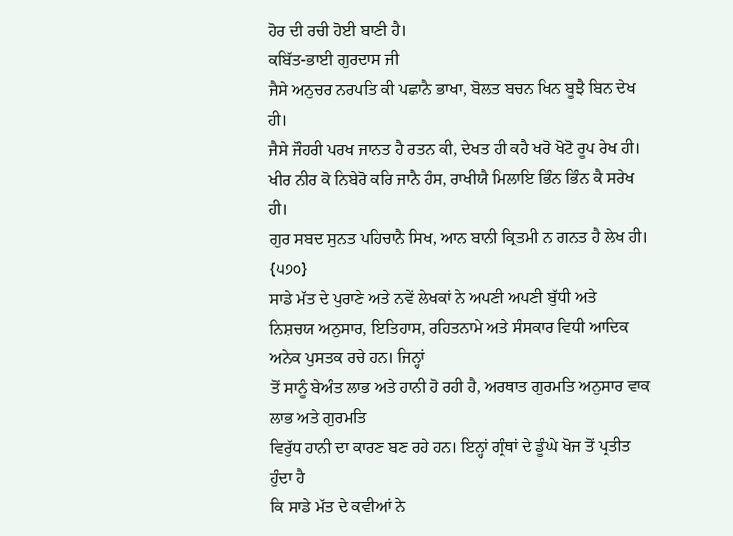ਹੋਰ ਦੀ ਰਚੀ ਹੋਈ ਬਾਣੀ ਹੈ।
ਕਬਿੱਤ-ਭਾਈ ਗੁਰਦਾਸ ਜੀ
ਜੈਸੇ ਅਨੁਚਰ ਨਰਪਤਿ ਕੀ ਪਛਾਨੈ ਭਾਖਾ, ਬੋਲਤ ਬਚਨ ਖਿਨ ਬੂਝੈ ਬਿਨ ਦੇਖ ਹੀ।
ਜੈਸੇ ਜੌਹਰੀ ਪਰਖ ਜਾਨਤ ਹੈ ਰਤਨ ਕੀ, ਦੇਖਤ ਹੀ ਕਹੈ ਖਰੋ ਖੋਟੋ ਰੂਪ ਰੇਖ ਹੀ।
ਖੀਰ ਨੀਰ ਕੋ ਨਿਬੇਰੋ ਕਰਿ ਜਾਨੈ ਹੰਸ, ਰਾਖੀਯੈ ਮਿਲਾਇ ਭਿੰਨ ਭਿੰਨ ਕੈ ਸਰੇਖ ਹੀ।
ਗੁਰ ਸਬਦ ਸੁਨਤ ਪਹਿਚਾਨੈ ਸਿਖ, ਆਨ ਬਾਨੀ ਕ੍ਰਿਤਮੀ ਨ ਗਨਤ ਹੈ ਲੇਖ ਹੀ। {੫੭੦}
ਸਾਡੇ ਮੱਤ ਦੇ ਪੁਰਾਣੇ ਅਤੇ ਨਵੇਂ ਲੇਖਕਾਂ ਨੇ ਅਪਣੀ ਅਪਣੀ ਬੁੱਧੀ ਅਤੇ
ਨਿਸ਼ਚਯ ਅਨੁਸਾਰ, ਇਤਿਹਾਸ, ਰਹਿਤਨਾਮੇ ਅਤੇ ਸੰਸਕਾਰ ਵਿਧੀ ਆਦਿਕ ਅਨੇਕ ਪੁਸਤਕ ਰਚੇ ਹਨ। ਜਿਨ੍ਹਾਂ
ਤੋਂ ਸਾਨੂੰ ਬੇਅੰਤ ਲਾਭ ਅਤੇ ਹਾਨੀ ਹੋ ਰਹੀ ਹੈ, ਅਰਥਾਤ ਗੁਰਮਤਿ ਅਨੁਸਾਰ ਵਾਕ ਲਾਭ ਅਤੇ ਗੁਰਮਤਿ
ਵਿਰੁੱਧ ਹਾਨੀ ਦਾ ਕਾਰਣ ਬਣ ਰਹੇ ਹਨ। ਇਨ੍ਹਾਂ ਗ੍ਰੰਥਾਂ ਦੇ ਡੂੰਘੇ ਖੋਜ ਤੋਂ ਪ੍ਰਤੀਤ ਹੁੰਦਾ ਹੈ
ਕਿ ਸਾਡੇ ਮੱਤ ਦੇ ਕਵੀਆਂ ਨੇ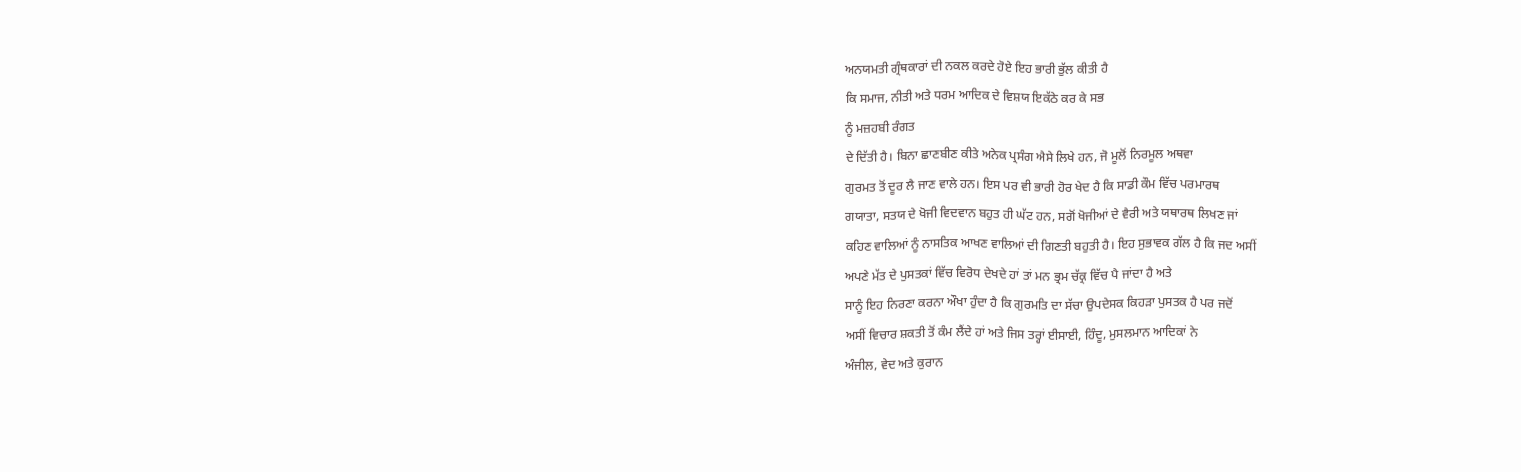ਅਨਯਮਤੀ ਗ੍ਰੰਥਕਾਰਾਂ ਦੀ ਨਕਲ ਕਰਦੇ ਹੋਏ ਇਹ ਭਾਰੀ ਭੁੱਲ ਕੀਤੀ ਹੈ
ਕਿ ਸਮਾਜ, ਨੀਤੀ ਅਤੇ ਧਰਮ ਆਦਿਕ ਦੇ ਵਿਸ਼ਯ ਇਕੱਠੇ ਕਰ ਕੇ ਸਭ
ਨੂੰ ਮਜ਼ਹਬੀ ਰੰਗਤ
ਦੇ ਦਿੱਤੀ ਹੈ। ਬਿਨਾ ਛਾਣਬੀਣ ਕੀਤੇ ਅਨੇਕ ਪ੍ਰਸੰਗ ਐਸੇ ਲਿਖੇ ਹਨ, ਜੋ ਮੂਲੋਂ ਨਿਰਮੂਲ ਅਥਵਾ
ਗੁਰਮਤ ਤੋਂ ਦੂਰ ਲੈ ਜਾਣ ਵਾਲੇ ਹਨ। ਇਸ ਪਰ ਵੀ ਭਾਰੀ ਹੋਰ ਖੇਦ ਹੈ ਕਿ ਸਾਡੀ ਕੌਮ ਵਿੱਚ ਪਰਮਾਰਥ
ਗਯਾਤਾ, ਸਤਯ ਦੇ ਖੋਜੀ ਵਿਦਵਾਨ ਬਹੁਤ ਹੀ ਘੱਟ ਹਨ, ਸਗੋਂ ਖੋਜੀਆਂ ਦੇ ਵੈਰੀ ਅਤੇ ਯਥਾਰਥ ਲਿਖਣ ਜਾਂ
ਕਹਿਣ ਵਾਲਿਆਂ ਨੂੰ ਨਾਸਤਿਕ ਆਖਣ ਵਾਲਿਆਂ ਦੀ ਗਿਣਤੀ ਬਹੁਤੀ ਹੈ। ਇਹ ਸੁਭਾਵਕ ਗੱਲ ਹੈ ਕਿ ਜਦ ਅਸੀਂ
ਅਪਣੇ ਮੱਤ ਦੇ ਪੁਸਤਕਾਂ ਵਿੱਚ ਵਿਰੋਧ ਦੇਖਦੇ ਹਾਂ ਤਾਂ ਮਨ ਭ੍ਰਮ ਚੱਕ੍ਰ ਵਿੱਚ ਪੈ ਜਾਂਦਾ ਹੈ ਅਤੇ
ਸਾਨੂੰ ਇਹ ਨਿਰਣਾ ਕਰਨਾ ਔਖਾ ਹੁੰਦਾ ਹੈ ਕਿ ਗੁਰਮਤਿ ਦਾ ਸੱਚਾ ਉਪਦੇਸਕ ਕਿਹੜਾ ਪੁਸਤਕ ਹੈ ਪਰ ਜਦੋਂ
ਅਸੀਂ ਵਿਚਾਰ ਸ਼ਕਤੀ ਤੋਂ ਕੰਮ ਲੈਂਦੇ ਹਾਂ ਅਤੇ ਜਿਸ ਤਰ੍ਹਾਂ ਈਸਾਈ, ਹਿੰਦੂ, ਮੁਸਲਮਾਨ ਆਦਿਕਾਂ ਨੇ
ਅੰਜੀਲ, ਵੇਦ ਅਤੇ ਕੁਰਾਨ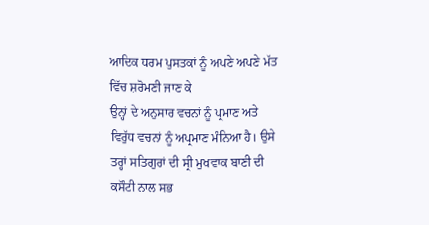ਆਦਿਕ ਧਰਮ ਪੁਸਤਕਾਂ ਨੂੰ ਅਪਣੇ ਅਪਣੇ ਮੱਤ ਵਿੱਚ ਸ਼ਰੋਮਣੀ ਜਾਣ ਕੇ
ਉਨ੍ਹਾਂ ਦੇ ਅਨੁਸਾਰ ਵਚਨਾਂ ਨੂੰ ਪ੍ਰਮਾਣ ਅਤੇ ਵਿਰੁੱਧ ਵਚਨਾਂ ਨੂੰ ਅਪ੍ਰਮਾਣ ਮੰਨਿਆ ਹੈ। ਉਸੇ
ਤਰ੍ਹਾਂ ਸਤਿਗੁਰਾਂ ਦੀ ਸ੍ਰੀ ਮੁਖਵਾਕ ਬਾਣੀ ਦੀ ਕਸੌਟੀ ਨਾਲ ਸਭ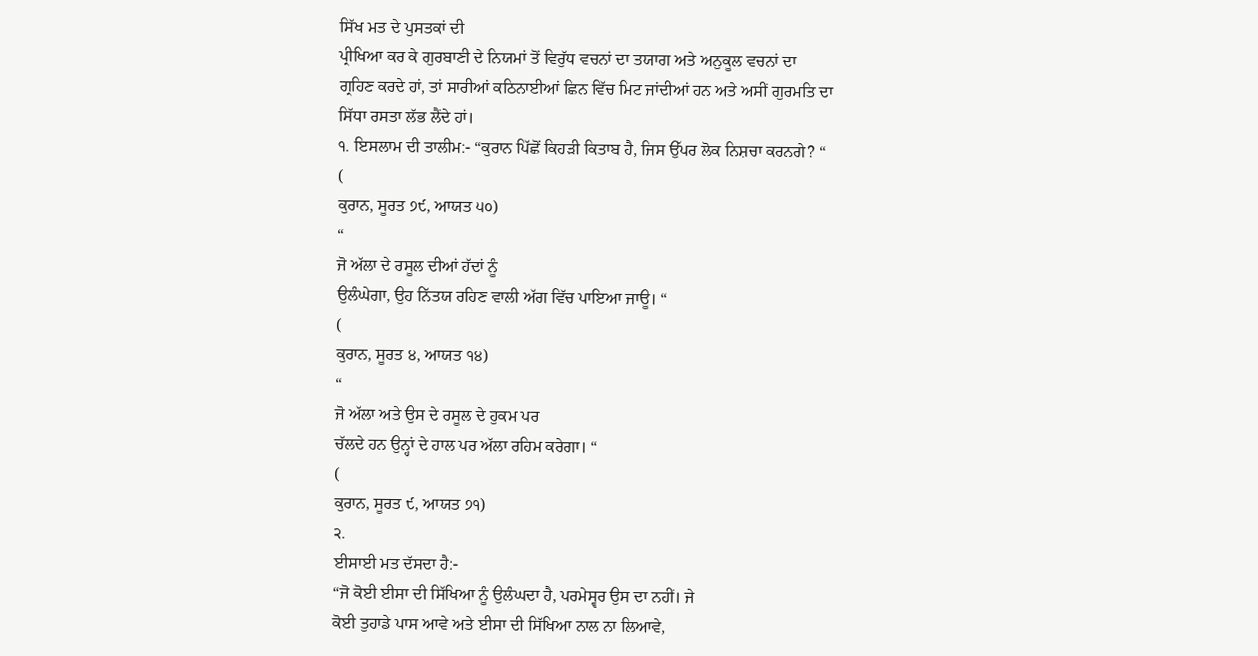ਸਿੱਖ ਮਤ ਦੇ ਪੁਸਤਕਾਂ ਦੀ
ਪ੍ਰੀਖਿਆ ਕਰ ਕੇ ਗੁਰਬਾਣੀ ਦੇ ਨਿਯਮਾਂ ਤੋਂ ਵਿਰੁੱਧ ਵਚਨਾਂ ਦਾ ਤਯਾਗ ਅਤੇ ਅਨੁਕੂਲ ਵਚਨਾਂ ਦਾ
ਗ੍ਰਹਿਣ ਕਰਦੇ ਹਾਂ, ਤਾਂ ਸਾਰੀਆਂ ਕਠਿਨਾਈਆਂ ਛਿਨ ਵਿੱਚ ਮਿਟ ਜਾਂਦੀਆਂ ਹਨ ਅਤੇ ਅਸੀਂ ਗੁਰਮਤਿ ਦਾ
ਸਿੱਧਾ ਰਸਤਾ ਲੱਭ ਲੈਂਦੇ ਹਾਂ।
੧. ਇਸਲਾਮ ਦੀ ਤਾਲੀਮ:- “ਕੁਰਾਨ ਪਿੱਛੋਂ ਕਿਹੜੀ ਕਿਤਾਬ ਹੈ, ਜਿਸ ਉੱਪਰ ਲੋਕ ਨਿਸ਼ਚਾ ਕਰਨਗੇ? “
(
ਕੁਰਾਨ, ਸੂਰਤ ੭੯, ਆਯਤ ੫੦)
“
ਜੋ ਅੱਲਾ ਦੇ ਰਸੂਲ ਦੀਆਂ ਹੱਦਾਂ ਨੂੰ
ਉਲੰਘੇਗਾ, ਉਹ ਨਿੱਤਯ ਰਹਿਣ ਵਾਲੀ ਅੱਗ ਵਿੱਚ ਪਾਇਆ ਜਾਊ। “
(
ਕੁਰਾਨ, ਸੂਰਤ ੪, ਆਯਤ ੧੪)
“
ਜੋ ਅੱਲਾ ਅਤੇ ਉਸ ਦੇ ਰਸੂਲ ਦੇ ਹੁਕਮ ਪਰ
ਚੱਲਦੇ ਹਨ ਉਨ੍ਹਾਂ ਦੇ ਹਾਲ ਪਰ ਅੱਲਾ ਰਹਿਮ ਕਰੇਗਾ। “
(
ਕੁਰਾਨ, ਸੂਰਤ ੯, ਆਯਤ ੭੧)
੨.
ਈਸਾਈ ਮਤ ਦੱਸਦਾ ਹੈ:-
“ਜੋ ਕੋਈ ਈਸਾ ਦੀ ਸਿੱਖਿਆ ਨੂੰ ਉਲੰਘਦਾ ਹੈ, ਪਰਮੇਸ੍ਵਰ ਉਸ ਦਾ ਨਹੀਂ। ਜੇ
ਕੋਈ ਤੁਹਾਡੇ ਪਾਸ ਆਵੇ ਅਤੇ ਈਸਾ ਦੀ ਸਿੱਖਿਆ ਨਾਲ ਨਾ ਲਿਆਵੇ,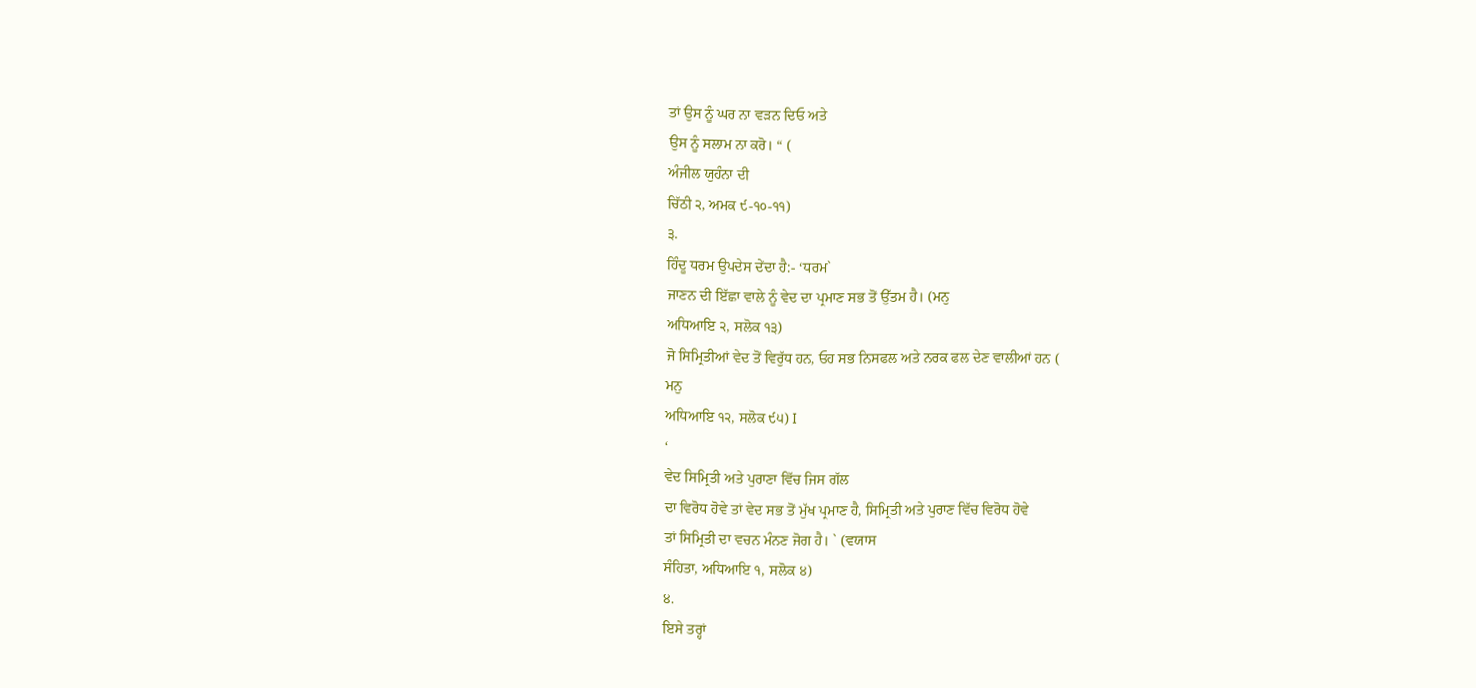ਤਾਂ ਉਸ ਨੂੰ ਘਰ ਨਾ ਵੜਨ ਦਿਓ ਅਤੇ
ਉਸ ਨੂੰ ਸਲਾਮ ਨਾ ਕਰੋ। “ (
ਅੰਜੀਲ ਯੁਹੰਨਾ ਦੀ
ਚਿੱਠੀ ੨, ਅਮਕ ੯-੧੦-੧੧)
੩.
ਹਿੰਦੂ ਧਰਮ ਉਪਦੇਸ ਦੇਂਦਾ ਹੈ:- ‘ਧਰਮ`
ਜਾਣਨ ਦੀ ਇੱਛਾ ਵਾਲੇ ਨੂੰ ਵੇਦ ਦਾ ਪ੍ਰਮਾਣ ਸਭ ਤੋਂ ਉੱਤਮ ਹੈ। (ਮਨੁ
ਅਧਿਆਇ ੨, ਸਲੋਕ ੧੩)
ਜੋ ਸਿਮ੍ਰਿਤੀਆਂ ਵੇਦ ਤੋਂ ਵਿਰੁੱਧ ਹਨ, ਓਹ ਸਭ ਨਿਸਫਲ ਅਤੇ ਨਰਕ ਫਲ ਦੇਣ ਵਾਲੀਆਂ ਹਨ (
ਮਨੁ
ਅਧਿਆਇ ੧੨, ਸਲੋਕ ੯੫) I
‘
ਵੇਦ ਸਿਮ੍ਰਿਤੀ ਅਤੇ ਪੁਰਾਣਾ ਵਿੱਚ ਜਿਸ ਗੱਲ
ਦਾ ਵਿਰੋਧ ਹੋਵੇ ਤਾਂ ਵੇਦ ਸਭ ਤੋਂ ਮੁੱਖ ਪ੍ਰਮਾਣ ਹੈ, ਸਿਮ੍ਰਿਤੀ ਅਤੇ ਪੁਰਾਣ ਵਿੱਚ ਵਿਰੋਧ ਹੋਵੇ
ਤਾਂ ਸਿਮ੍ਰਿਤੀ ਦਾ ਵਚਨ ਮੰਨਣ ਜੋਗ ਹੈ। ` (ਵਯਾਸ
ਸੰਹਿਤਾ, ਅਧਿਆਇ ੧, ਸਲੋਕ ੪)
੪.
ਇਸੇ ਤਰ੍ਹਾਂ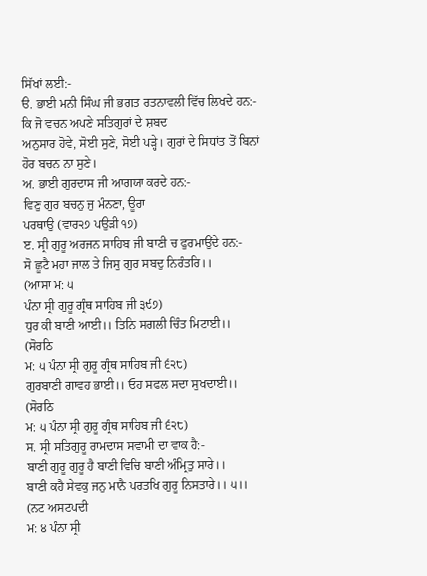ਸਿੱਖਾਂ ਲਈ:-
ੳ. ਭਾਈ ਮਨੀ ਸਿੰਘ ਜੀ ਭਗਤ ਰਤਨਾਵਲੀ ਵਿੱਚ ਲਿਖਦੇ ਹਨ:- ਕਿ ਜੋ ਵਚਨ ਅਪਣੇ ਸਤਿਗੁਰਾਂ ਦੇ ਸ਼ਬਦ
ਅਨੁਸਾਰ ਹੋਵੇ, ਸੋਈ ਸੁਣੇ, ਸੋਈ ਪੜ੍ਹੇ। ਗੁਰਾਂ ਦੇ ਸਿਧਾਂਤ ਤੋਂ ਬਿਨਾਂ ਹੋਰ ਬਚਨ ਨਾ ਸੁਣੇ।
ਅ. ਭਾਈ ਗੁਰਦਾਸ ਜੀ ਆਗਯਾ ਕਰਦੇ ਹਨ:-
ਵਿਣੁ ਗੁਰ ਬਚਨੁ ਜੁ ਮੰਨਣਾ, ਊਰਾ
ਪਰਥਾਉ (ਵਾਰ੨੭ ਪਉੜੀ ੧੭)
ੲ. ਸ੍ਰੀ ਗੁਰੂ ਅਰਜਨ ਸਾਹਿਬ ਜੀ ਬਾਣੀ ਚ ਫੁਰਮਾਉਂਦੇ ਹਨ:-
ਸੋ ਛੂਟੈ ਮਹਾ ਜਾਲ ਤੇ ਜਿਸੁ ਗੁਰ ਸਬਦੁ ਨਿਰੰਤਰਿ।।
(ਆਸਾ ਮ: ੫
ਪੰਨਾ ਸ੍ਰੀ ਗੁਰੂ ਗ੍ਰੰਥ ਸਾਹਿਬ ਜੀ ੩੯੭)
ਧੁਰ ਕੀ ਬਾਣੀ ਆਈ।। ਤਿਨਿ ਸਗਲੀ ਚਿੰਤ ਮਿਟਾਈ।।
(ਸੋਰਠਿ
ਮ: ੫ ਪੰਨਾ ਸ੍ਰੀ ਗੁਰੂ ਗ੍ਰੰਥ ਸਾਹਿਬ ਜੀ ੬੨੮)
ਗੁਰਬਾਣੀ ਗਾਵਹ ਭਾਈ।। ਓਹ ਸਫਲ ਸਦਾ ਸੁਖਦਾਈ।।
(ਸੋਰਠਿ
ਮ: ੫ ਪੰਨਾ ਸ੍ਰੀ ਗੁਰੂ ਗ੍ਰੰਥ ਸਾਹਿਬ ਜੀ ੬੨੮)
ਸ. ਸ੍ਰੀ ਸਤਿਗੁਰੂ ਰਾਮਦਾਸ ਸਵਾਮੀ ਦਾ ਵਾਕ ਹੈ:-
ਬਾਣੀ ਗੁਰੂ ਗੁਰੂ ਹੈ ਬਾਣੀ ਵਿਚਿ ਬਾਣੀ ਅੰਮ੍ਰਿਤੁ ਸਾਰੇ।।
ਬਾਣੀ ਕਹੈ ਸੇਵਕੁ ਜਨੁ ਮਾਨੈ ਪਰਤਖਿ ਗੁਰੂ ਨਿਸਤਾਰੇ।। ੫।।
(ਨਟ ਅਸਟਪਦੀ
ਮ: ੪ ਪੰਨਾ ਸ੍ਰੀ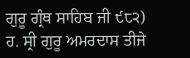ਗੁਰੂ ਗ੍ਰੰਥ ਸਾਹਿਬ ਜੀ ੯੮੨)
ਹ. ਸ੍ਰੀ ਗੁਰੂ ਅਮਰਦਾਸ ਤੀਜੇ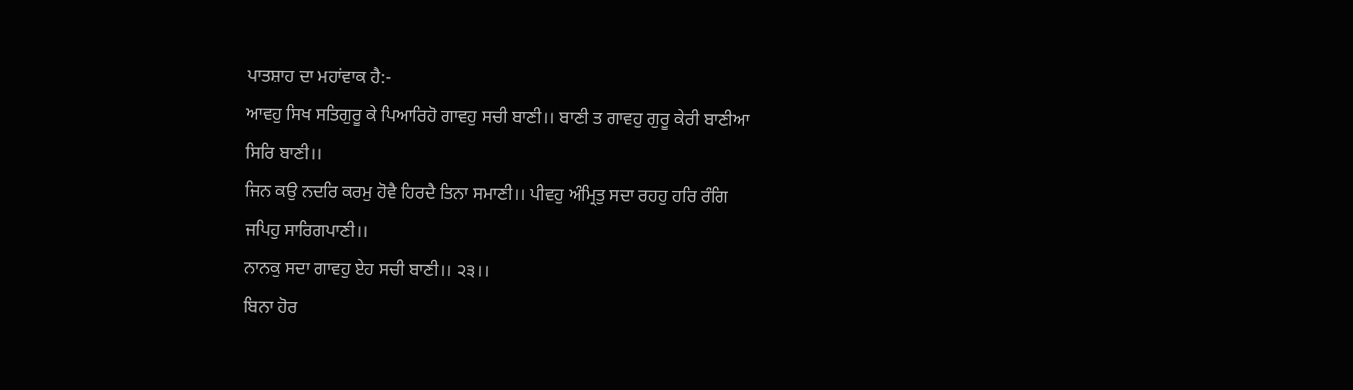ਪਾਤਸ਼ਾਹ ਦਾ ਮਹਾਂਵਾਕ ਹੈ:-
ਆਵਹੁ ਸਿਖ ਸਤਿਗੁਰੂ ਕੇ ਪਿਆਰਿਹੋ ਗਾਵਹੁ ਸਚੀ ਬਾਣੀ।। ਬਾਣੀ ਤ ਗਾਵਹੁ ਗੁਰੂ ਕੇਰੀ ਬਾਣੀਆ
ਸਿਰਿ ਬਾਣੀ।।
ਜਿਨ ਕਉ ਨਦਰਿ ਕਰਮੁ ਹੋਵੈ ਹਿਰਦੈ ਤਿਨਾ ਸਮਾਣੀ।। ਪੀਵਹੁ ਅੰਮ੍ਰਿਤੁ ਸਦਾ ਰਹਹੁ ਹਰਿ ਰੰਗਿ
ਜਪਿਹੁ ਸਾਰਿਗਪਾਣੀ।।
ਨਾਨਕੁ ਸਦਾ ਗਾਵਹੁ ਏਹ ਸਚੀ ਬਾਣੀ।। ੨੩।।
ਬਿਨਾ ਹੋਰ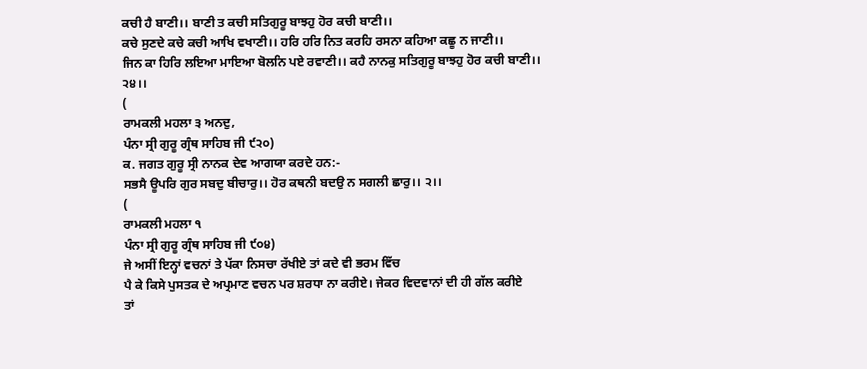ਕਚੀ ਹੈ ਬਾਣੀ।। ਬਾਣੀ ਤ ਕਚੀ ਸਤਿਗੁਰੂ ਬਾਝਹੁ ਹੋਰ ਕਚੀ ਬਾਣੀ।।
ਕਚੇ ਸੁਣਦੇ ਕਚੇ ਕਚੀ ਆਖਿ ਵਖਾਣੀ।। ਹਰਿ ਹਰਿ ਨਿਤ ਕਰਹਿ ਰਸਨਾ ਕਹਿਆ ਕਛੂ ਨ ਜਾਣੀ।।
ਜਿਨ ਕਾ ਹਿਰਿ ਲਇਆ ਮਾਇਆ ਬੋਲਨਿ ਪਏ ਰਵਾਣੀ।। ਕਹੈ ਨਾਨਕੁ ਸਤਿਗੁਰੂ ਬਾਝਹੁ ਹੋਰ ਕਚੀ ਬਾਣੀ।।
੨੪।।
(
ਰਾਮਕਲੀ ਮਹਲਾ ੩ ਅਨਦੁ,
ਪੰਨਾ ਸ੍ਰੀ ਗੁਰੂ ਗ੍ਰੰਥ ਸਾਹਿਬ ਜੀ ੯੨੦)
ਕ. ਜਗਤ ਗੁਰੂ ਸ੍ਰੀ ਨਾਨਕ ਦੇਵ ਆਗਯਾ ਕਰਦੇ ਹਨ:-
ਸਭਸੈ ਊਪਰਿ ਗੁਰ ਸਬਦੁ ਬੀਚਾਰੁ।। ਹੋਰ ਕਥਨੀ ਬਦਉ ਨ ਸਗਲੀ ਛਾਰੁ।। ੨।।
(
ਰਾਮਕਲੀ ਮਹਲਾ ੧
ਪੰਨਾ ਸ੍ਰੀ ਗੁਰੂ ਗ੍ਰੰਥ ਸਾਹਿਬ ਜੀ ੯੦੪)
ਜੇ ਅਸੀਂ ਇਨ੍ਹਾਂ ਵਚਨਾਂ ਤੇ ਪੱਕਾ ਨਿਸਚਾ ਰੱਖੀਏ ਤਾਂ ਕਦੇ ਵੀ ਭਰਮ ਵਿੱਚ
ਪੈ ਕੇ ਕਿਸੇ ਪੁਸਤਕ ਦੇ ਅਪ੍ਰਮਾਣ ਵਚਨ ਪਰ ਸ਼ਰਧਾ ਨਾ ਕਰੀਏ। ਜੇਕਰ ਵਿਦਵਾਨਾਂ ਦੀ ਹੀ ਗੱਲ ਕਰੀਏ
ਤਾਂ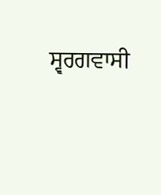ਸ੍ਵਰਗਵਾਸੀ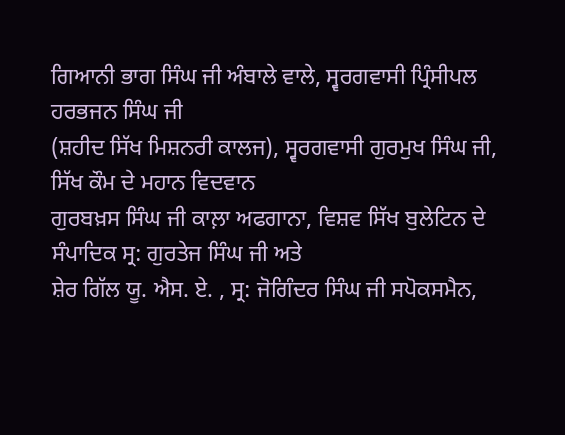ਗਿਆਨੀ ਭਾਗ ਸਿੰਘ ਜੀ ਅੰਬਾਲੇ ਵਾਲੇ, ਸ੍ਵਰਗਵਾਸੀ ਪ੍ਰਿੰਸੀਪਲ ਹਰਭਜਨ ਸਿੰਘ ਜੀ
(ਸ਼ਹੀਦ ਸਿੱਖ ਮਿਸ਼ਨਰੀ ਕਾਲਜ), ਸ੍ਵਰਗਵਾਸੀ ਗੁਰਮੁਖ ਸਿੰਘ ਜੀ, ਸਿੱਖ ਕੌਮ ਦੇ ਮਹਾਨ ਵਿਦਵਾਨ
ਗੁਰਬਖ਼ਸ ਸਿੰਘ ਜੀ ਕਾਲ਼ਾ ਅਫਗਾਨਾ, ਵਿਸ਼ਵ ਸਿੱਖ ਬੁਲੇਟਿਨ ਦੇ ਸੰਪਾਦਿਕ ਸ੍ਰ: ਗੁਰਤੇਜ ਸਿੰਘ ਜੀ ਅਤੇ
ਸ਼ੇਰ ਗਿੱਲ ਯੂ. ਐਸ. ਏ. , ਸ੍ਰ: ਜੋਗਿੰਦਰ ਸਿੰਘ ਜੀ ਸਪੋਕਸਮੈਨ,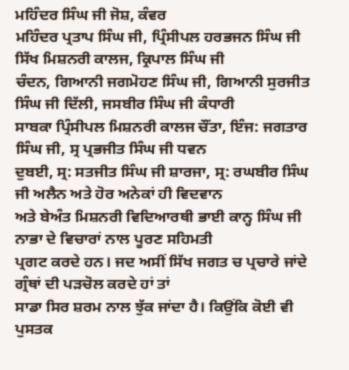ਮਹਿੰਦਰ ਸਿੰਘ ਜੀ ਜੋਸ਼, ਕੰਵਰ
ਮਹਿੰਦਰ ਪ੍ਰਤਾਪ ਸਿੰਘ ਜੀ, ਪ੍ਰਿੰਸੀਪਲ ਹਰਭਜਨ ਸਿੰਘ ਜੀ ਸਿੱਖ ਮਿਸ਼ਨਰੀ ਕਾਲਜ, ਕ੍ਰਿਪਾਲ ਸਿੰਘ ਜੀ
ਚੰਦਨ, ਗਿਆਨੀ ਜਗਮੋਹਣ ਸਿੰਘ ਜੀ, ਗਿਆਨੀ ਸੁਰਜੀਤ ਸਿੰਘ ਜੀ ਦਿੱਲੀ, ਜਸਬੀਰ ਸਿੰਘ ਜੀ ਕੰਧਾਰੀ
ਸਾਬਕਾ ਪ੍ਰਿੰਸੀਪਲ ਮਿਸ਼ਨਰੀ ਕਾਲਜ ਚੌਂਤਾ, ਇੰਜ: ਜਗਤਾਰ ਸਿੰਘ ਜੀ, ਸ੍ਰ ਪ੍ਰਭਜੀਤ ਸਿੰਘ ਜੀ ਧਵਨ
ਦੁਬਈ, ਸ੍ਰ: ਸਤਜੀਤ ਸਿੰਘ ਜੀ ਸ਼ਾਰਜਾ, ਸ੍ਰ: ਰਘਬੀਰ ਸਿੰਘ ਜੀ ਅਲੈਨ ਅਤੇ ਹੋਰ ਅਨੇਕਾਂ ਹੀ ਵਿਦਵਾਨ
ਅਤੇ ਬੇਅੰਤ ਮਿਸ਼ਨਰੀ ਵਿਦਿਆਰਥੀ ਭਾਈ ਕਾਨ੍ਹ ਸਿੰਘ ਜੀ ਨਾਭਾ ਦੇ ਵਿਚਾਰਾਂ ਨਾਲ ਪੂਰਣ ਸਹਿਮਤੀ
ਪ੍ਰਗਟ ਕਰਦੇ ਹਨ। ਜਦ ਅਸੀਂ ਸਿੱਖ ਜਗਤ ਚ ਪ੍ਰਚਾਰੇ ਜਾਂਦੇ ਗ੍ਰੰਥਾਂ ਦੀ ਪੜਚੋਲ ਕਰਦੇ ਹਾਂ ਤਾਂ
ਸਾਡਾ ਸਿਰ ਸ਼ਰਮ ਨਾਲ ਝੁੱਕ ਜਾਂਦਾ ਹੈ। ਕਿਉਂਕਿ ਕੋਈ ਵੀ ਪੁਸਤਕ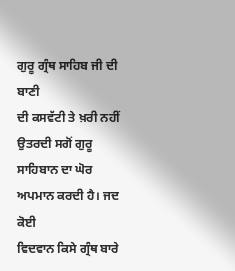ਗੁਰੂ ਗ੍ਰੰਥ ਸਾਹਿਬ ਜੀ ਦੀ ਬਾਣੀ
ਦੀ ਕਸਵੱਟੀ ਤੇ ਖ਼ਰੀ ਨਹੀਂ ਉਤਰਦੀ ਸਗੋਂ ਗੁਰੂ ਸਾਹਿਬਾਨ ਦਾ ਘੋਰ ਅਪਮਾਨ ਕਰਦੀ ਹੈ। ਜਦ ਕੋਈ
ਵਿਦਵਾਨ ਕਿਸੇ ਗ੍ਰੰਥ ਬਾਰੇ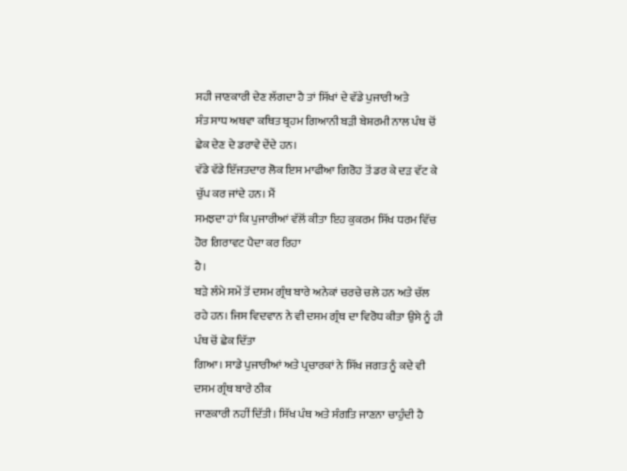ਸਹੀ ਜਾਣਕਾਰੀ ਦੇਣ ਲੱਗਦਾ ਹੈ ਤਾਂ ਸਿੱਖਾਂ ਦੇ ਵੱਡੇ ਪੁਜਾਰੀ ਅਤੇ
ਸੰਤ ਸਾਧ ਅਥਵਾ ਕਥਿਤ ਬ੍ਰਹਮ ਗਿਆਨੀ ਬੜੀ ਬੇਸ਼ਰਮੀ ਨਾਲ ਪੰਥ ਚੋਂ ਛੇਕ ਦੇਣ ਦੇ ਡਰਾਵੇ ਦੇਂਦੇ ਹਨ।
ਵੱਡੇ ਵੱਡੇ ਇੱਜਤਦਾਰ ਲੋਕ ਇਸ ਮਾਫੀਆ ਗਿਰੋਹ ਤੋਂ ਡਰ ਕੇ ਦੜ ਵੱਟ ਕੇ ਚੁੱਪ ਕਰ ਜਾਂਦੇ ਹਨ। ਮੈਂ
ਸਮਝਦਾ ਹਾਂ ਕਿ ਪੁਜਾਰੀਆਂ ਵੱਲੋਂ ਕੀਤਾ ਇਹ ਕੁਕਰਮ ਸਿੱਖ ਧਰਮ ਵਿੱਚ ਹੋਰ ਗਿਰਾਵਟ ਪੈਦਾ ਕਰ ਰਿਹਾ
ਹੈ।
ਬੜੇ ਲੰਮੇ ਸਮੇਂ ਤੋਂ ਦਸਮ ਗ੍ਰੰਥ ਬਾਰੇ ਅਨੇਕਾਂ ਚਰਚੇ ਚਲੇ ਹਨ ਅਤੇ ਚੱਲ
ਰਹੇ ਹਨ। ਜਿਸ ਵਿਦਵਾਨ ਨੇ ਵੀ ਦਸਮ ਗ੍ਰੰਥ ਦਾ ਵਿਰੋਧ ਕੀਤਾ ਉਸੇ ਨੂੰ ਹੀ ਪੰਥ ਚੋਂ ਛੇਕ ਦਿੱਤਾ
ਗਿਆ। ਸਾਡੇ ਪੁਜਾਰੀਆਂ ਅਤੇ ਪ੍ਰਚਾਰਕਾਂ ਨੇ ਸਿੱਖ ਜਗਤ ਨੂੰ ਕਦੇ ਵੀ ਦਸਮ ਗ੍ਰੰਥ ਬਾਰੇ ਠੀਕ
ਜਾਣਕਾਰੀ ਨਹੀਂ ਦਿੱਤੀ। ਸਿੱਖ ਪੰਥ ਅਤੇ ਸੰਗਤਿ ਜਾਣਨਾ ਚਾਹੁੰਦੀ ਹੈ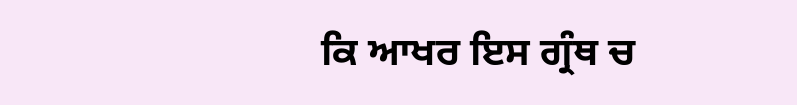ਕਿ ਆਖਰ ਇਸ ਗ੍ਰੰਥ ਚ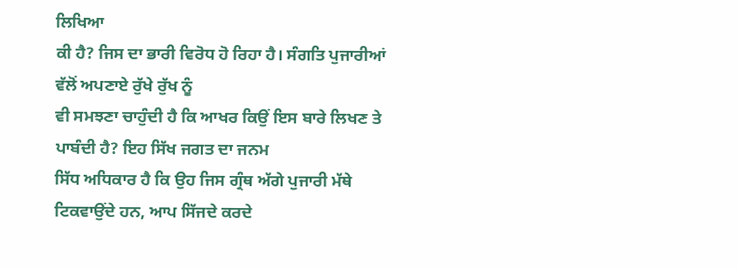ਲਿਖਿਆ
ਕੀ ਹੈ? ਜਿਸ ਦਾ ਭਾਰੀ ਵਿਰੋਧ ਹੋ ਰਿਹਾ ਹੈ। ਸੰਗਤਿ ਪੁਜਾਰੀਆਂ ਵੱਲੋਂ ਅਪਣਾਏ ਰੁੱਖੇ ਰੁੱਖ ਨੂੰ
ਵੀ ਸਮਝਣਾ ਚਾਹੁੰਦੀ ਹੈ ਕਿ ਆਖਰ ਕਿਉਂ ਇਸ ਬਾਰੇ ਲਿਖਣ ਤੇ ਪਾਬੰਦੀ ਹੈ? ਇਹ ਸਿੱਖ ਜਗਤ ਦਾ ਜਨਮ
ਸਿੱਧ ਅਧਿਕਾਰ ਹੈ ਕਿ ਉਹ ਜਿਸ ਗ੍ਰੰਥ ਅੱਗੇ ਪੁਜਾਰੀ ਮੱਥੇ ਟਿਕਵਾਉਂਦੇ ਹਨ, ਆਪ ਸਿੱਜਦੇ ਕਰਦੇ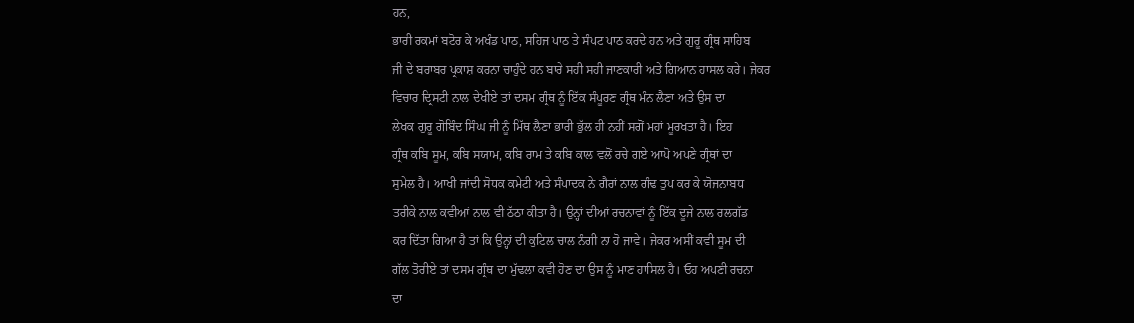ਹਨ,
ਭਾਰੀ ਰਕਮਾਂ ਬਟੋਰ ਕੇ ਅਖੰਡ ਪਾਠ, ਸਹਿਜ ਪਾਠ ਤੇ ਸੰਪਟ ਪਾਠ ਕਰਦੇ ਹਨ ਅਤੇ ਗੁਰੂ ਗ੍ਰੰਥ ਸਾਹਿਬ
ਜੀ ਦੇ ਬਰਾਬਰ ਪ੍ਰਕਾਸ਼ ਕਰਨਾ ਚਾਹੁੰਦੇ ਹਨ ਬਾਰੇ ਸਹੀ ਸਹੀ ਜਾਣਕਾਰੀ ਅਤੇ ਗਿਆਨ ਹਾਸਲ ਕਰੇ। ਜੇਕਰ
ਵਿਚਾਰ ਦ੍ਰਿਸਟੀ ਨਾਲ ਦੇਖੀਏ ਤਾਂ ਦਸਮ ਗ੍ਰੰਥ ਨੂੰ ਇੱਕ ਸੰਪੂਰਣ ਗ੍ਰੰਥ ਮੰਨ ਲੈਣਾ ਅਤੇ ਉਸ ਦਾ
ਲੇਖਕ ਗੁਰੂ ਗੋਬਿੰਦ ਸਿੰਘ ਜੀ ਨੂੰ ਮਿੱਥ ਲੈਣਾ ਭਾਰੀ ਭੁੱਲ ਹੀ ਨਹੀਂ ਸਗੋਂ ਮਹਾਂ ਮੂਰਖਤਾ ਹੈ। ਇਹ
ਗ੍ਰੰਥ ਕਬਿ ਸੂਮ, ਕਬਿ ਸਯਾਮ, ਕਬਿ ਰਾਮ ਤੇ ਕਬਿ ਕਾਲ ਵਲੋਂ ਰਚੇ ਗਏ ਆਪੋ ਅਪਣੇ ਗ੍ਰੰਥਾਂ ਦਾ
ਸੁਮੇਲ ਹੈ। ਆਖੀ ਜਾਂਦੀ ਸੋਧਕ ਕਮੇਟੀ ਅਤੇ ਸੰਪਾਦਕ ਨੇ ਗੈਰਾਂ ਨਾਲ ਗੰਢ ਤੁਪ ਕਰ ਕੇ ਯੋਜਨਾਬਧ
ਤਰੀਕੇ ਨਾਲ ਕਵੀਆਂ ਨਾਲ ਵੀ ਠੱਠਾ ਕੀਤਾ ਹੈ। ਉਨ੍ਹਾਂ ਦੀਆਂ ਰਚਨਾਵਾਂ ਨੂੰ ਇੱਕ ਦੂਜੇ ਨਾਲ ਰਲਗੱਡ
ਕਰ ਦਿੱਤਾ ਗਿਆ ਹੈ ਤਾਂ ਕਿ ਉਨ੍ਹਾਂ ਦੀ ਕੁਟਿਲ ਚਾਲ ਨੰਗੀ ਨਾ ਹੋ ਜਾਵੇ। ਜੇਕਰ ਅਸੀਂ ਕਵੀ ਸੂਮ ਦੀ
ਗੱਲ ਤੋਰੀਏ ਤਾਂ ਦਸਮ ਗ੍ਰੰਥ ਦਾ ਮੁੱਢਲਾ ਕਵੀ ਹੋਣ ਦਾ ਉਸ ਨੂੰ ਮਾਣ ਹਾਸਿਲ ਹੈ। ਓਹ ਅਪਣੀ ਰਚਨਾ
ਦਾ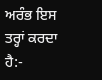ਅਰੰਭ ਇਸ ਤਰ੍ਹਾਂ ਕਰਦਾ ਹੈ:-